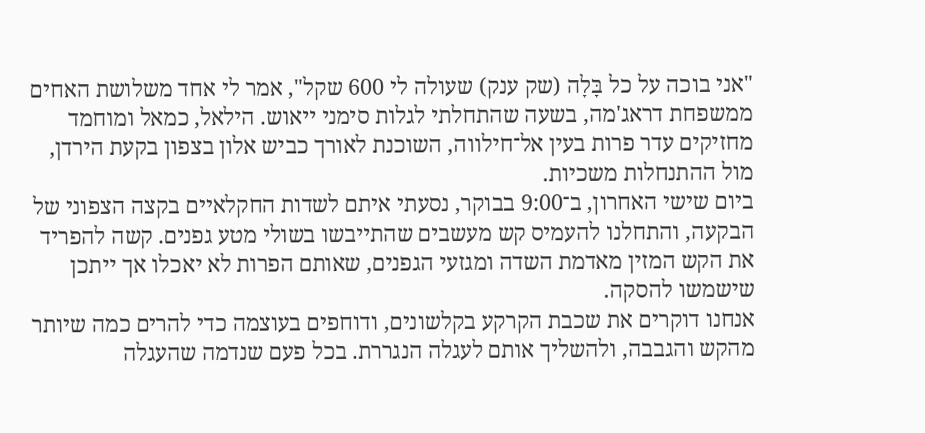"אני בוכה על כל בָּלָה (שק ענק) שעולה לי 600 שקל", אמר לי אחד משלושת האחים ממשפחת דראג'מה, בשעה שהתחלתי לגלות סימני ייאוש. הילאל, כמאל ומוחמד מחזיקים עדר פרות בעין אל־חילווה, השוכנת לאורך כביש אלון בצפון בקעת הירדן, מול ההתנחלות משכיות.
ביום שישי האחרון, ב־9:00 בבוקר, נסעתי איתם לשדות החקלאיים בקצה הצפוני של הבקעה, והתחלנו להעמיס קש מעשבים שהתייבשו בשולי מטע גפנים. קשה להפריד את הקש המזין מאדמת השדה ומגזעי הגפנים, שאותם הפרות לא יאכלו אך ייתכן שישמשו להסקה.
אנחנו דוקרים את שכבת הקרקע בקלשונים, ודוחפים בעוצמה כדי להרים כמה שיותר מהקש והגבבה, ולהשליך אותם לעגלה הנגררת. בכל פעם שנדמה שהעגלה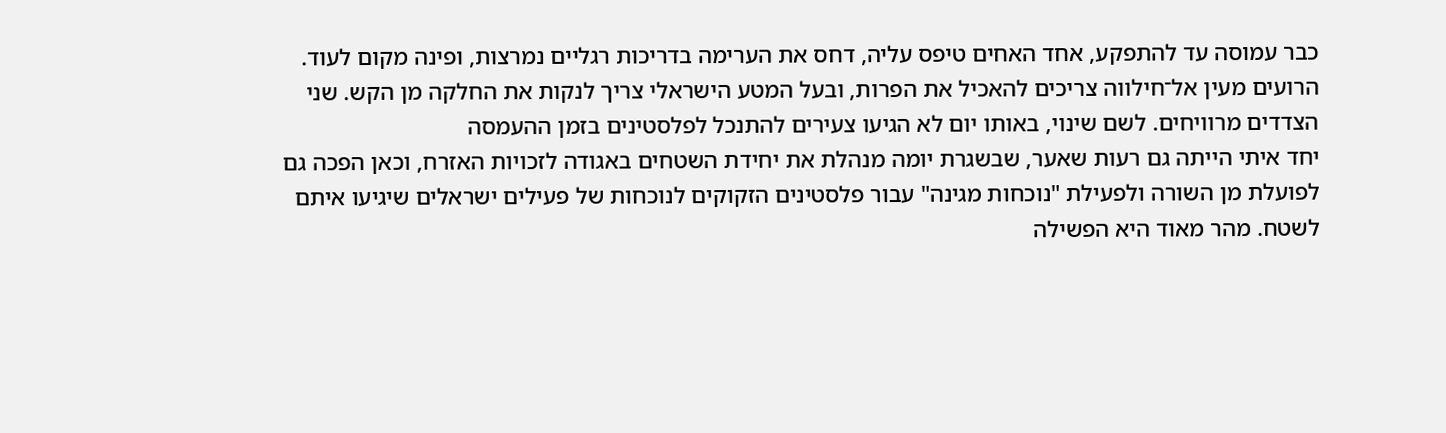כבר עמוסה עד להתפקע, אחד האחים טיפס עליה, דחס את הערימה בדריכות רגליים נמרצות, ופינה מקום לעוד.
הרועים מעין אל־חילווה צריכים להאכיל את הפרות, ובעל המטע הישראלי צריך לנקות את החלקה מן הקש. שני הצדדים מרוויחים. לשם שינוי, באותו יום לא הגיעו צעירים להתנכל לפלסטינים בזמן ההעמסה
יחד איתי הייתה גם רעות שאער, שבשגרת יומה מנהלת את יחידת השטחים באגודה לזכויות האזרח, וכאן הפכה גם לפועלת מן השורה ולפעילת "נוכחות מגינה" עבור פלסטינים הזקוקים לנוכחות של פעילים ישראלים שיגיעו איתם לשטח. מהר מאוד היא הפשילה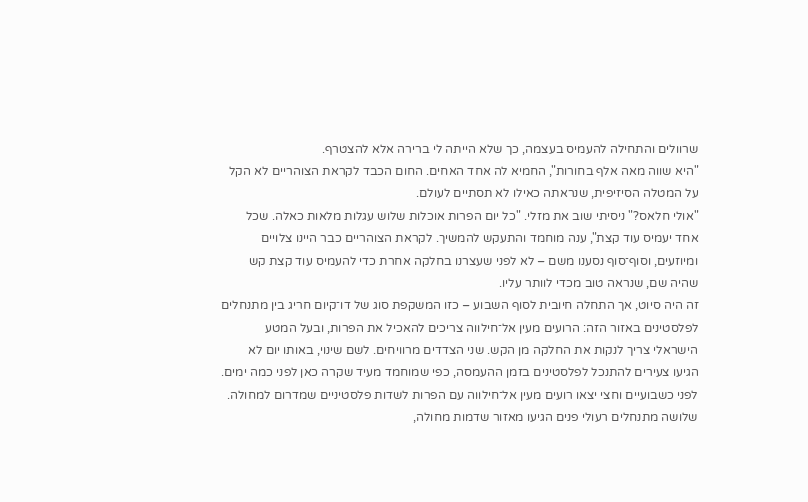שרוולים והתחילה להעמיס בעצמה, כך שלא הייתה לי ברירה אלא להצטרף.
"היא שווה מאה אלף בחורות", החמיא לה אחד האחים. החום הכבד לקראת הצוהריים לא הקל על המטלה הסיזיפית, שנראתה כאילו לא תסתיים לעולם.
"אולי חלאס?" ניסיתי שוב את מזלי. "כל יום הפרות אוכלות שלוש עגלות מלאות כאלה. שכל אחד יעמיס עוד קצת", ענה מוחמד והתעקש להמשיך. לקראת הצוהריים כבר היינו צלויים ומיוזעים, וסוף־סוף נסענו משם – לא לפני שעצרנו בחלקה אחרת כדי להעמיס עוד קצת קש שהיה שם, שנראה טוב מכדי לוותר עליו.
זה היה סיוט, אך התחלה חיובית לסוף השבוע – כזו המשקפת סוג של דו־קיום חריג בין מתנחלים לפלסטינים באזור הזה: הרועים מעין אל־חילווה צריכים להאכיל את הפרות, ובעל המטע הישראלי צריך לנקות את החלקה מן הקש. שני הצדדים מרוויחים. לשם שינוי, באותו יום לא הגיעו צעירים להתנכל לפלסטינים בזמן ההעמסה, כפי שמוחמד מעיד שקרה כאן לפני כמה ימים.
לפני כשבועיים וחצי יצאו רועים מעין אל־חילווה עם הפרות לשדות פלסטיניים שמדרום למחולה. שלושה מתנחלים רעולי פנים הגיעו מאזור שדמות מחולה,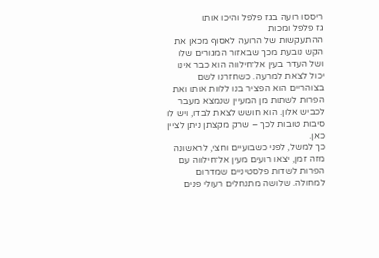ריססו רועה בגז פלפל והיכו אותו
גז פלפל ומכות
ההתעקשות של הרועה לאסוף מכאן את הקש נובעת מכך שבאזור המגורים שלו ושל העדר בעין אל־חילווה הוא כבר אינו יכול לצאת למרעה. כשחזרנו לשם בצוהריים הוא הפציר בנו ללוות אותו ואת הפרות לשתות מן המעיין שנמצא מעבר לכביש אלון. הוא חושש לצאת לבדו, ויש לו סיבות טובות לכך – שרק מקצתן ניתן לציין כאן.
כך למשל, לפני כשבועיים וחצי, לראשונה מזה זמן, יצאו רועים מעין אל־חילווה עם הפרות לשדות פלסטיניים שמדרום למחולה. שלושה מתנחלים רעולי פנים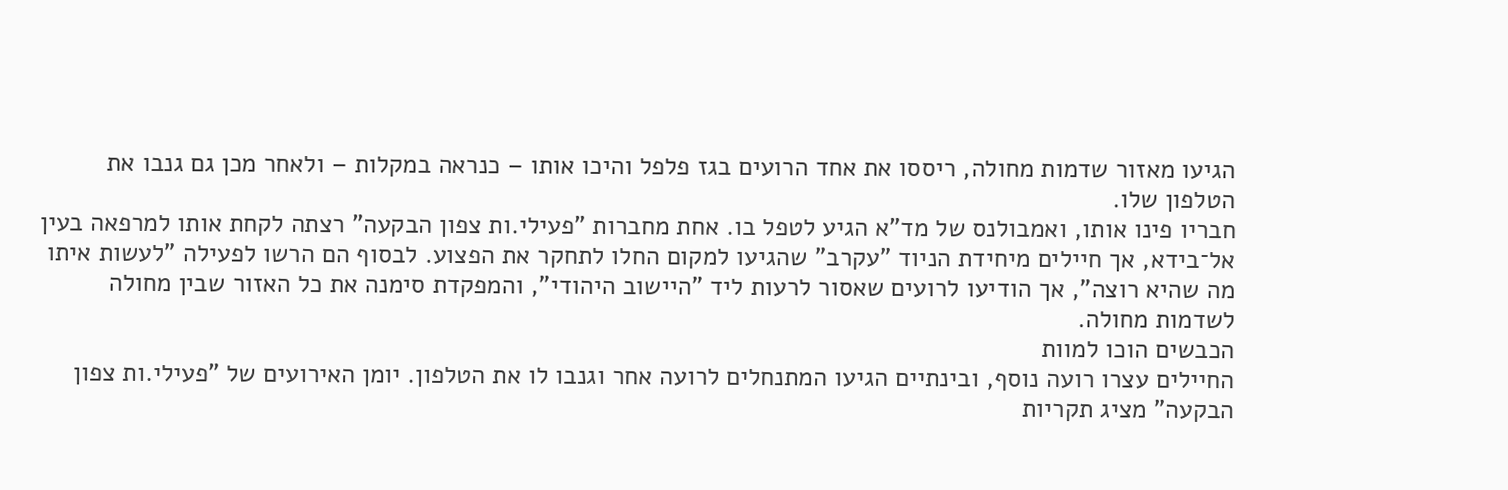הגיעו מאזור שדמות מחולה, ריססו את אחד הרועים בגז פלפל והיכו אותו – כנראה במקלות – ולאחר מכן גם גנבו את הטלפון שלו.
חבריו פינו אותו, ואמבולנס של מד"א הגיע לטפל בו. אחת מחברות "פעילי.ות צפון הבקעה" רצתה לקחת אותו למרפאה בעין אל־בידא, אך חיילים מיחידת הניוד "עקרב" שהגיעו למקום החלו לתחקר את הפצוע. לבסוף הם הרשו לפעילה "לעשות איתו מה שהיא רוצה", אך הודיעו לרועים שאסור לרעות ליד "היישוב היהודי", והמפקדת סימנה את כל האזור שבין מחולה לשדמות מחולה.
הכבשים הוכו למוות
החיילים עצרו רועה נוסף, ובינתיים הגיעו המתנחלים לרועה אחר וגנבו לו את הטלפון. יומן האירועים של "פעילי.ות צפון הבקעה" מציג תקריות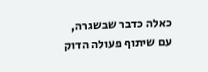כאלה כדבר שבשגרה, עם שיתוף פעולה הדוק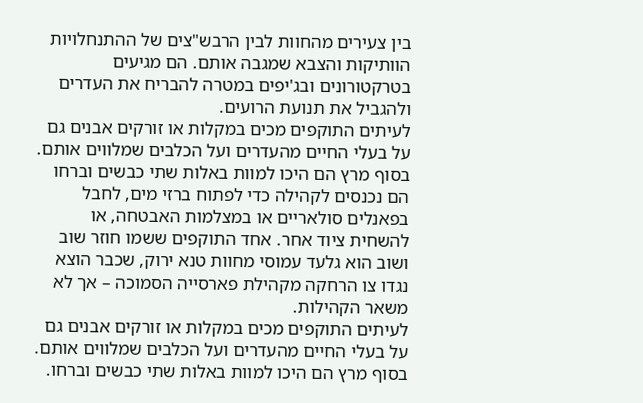בין צעירים מהחוות לבין הרבש"צים של ההתנחלויות הוותיקות והצבא שמגבה אותם. הם מגיעים בטרקטורונים ובג'יפים במטרה להבריח את העדרים ולהגביל את תנועת הרועים.
לעיתים התוקפים מכים במקלות או זורקים אבנים גם על בעלי החיים מהעדרים ועל הכלבים שמלווים אותם. בסוף מרץ הם היכו למוות באלות שתי כבשים וברחו
הם נכנסים לקהילה כדי לפתוח ברזי מים, לחבל בפאנלים סולאריים או במצלמות האבטחה, או להשחית ציוד אחר. אחד התוקפים ששמו חוזר שוב ושוב הוא גלעד עמוסי מחוות טנא ירוק, שכבר הוצא נגדו צו הרחקה מקהילת פארסייה הסמוכה – אך לא משאר הקהילות.
לעיתים התוקפים מכים במקלות או זורקים אבנים גם על בעלי החיים מהעדרים ועל הכלבים שמלווים אותם. בסוף מרץ הם היכו למוות באלות שתי כבשים וברחו.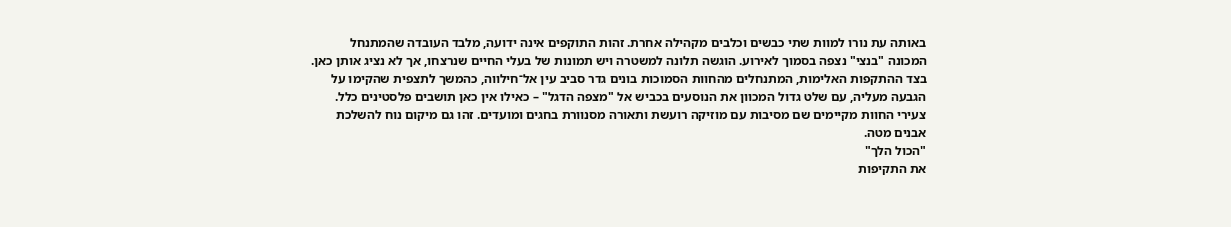באותה עת נורו למוות שתי כבשים וכלבים מקהילה אחרת. זהות התוקפים אינה ידועה, מלבד העובדה שהמתנחל המכונה "בנצי" נצפה בסמוך לאירוע. הוגשה תלונה למשטרה ויש תמונות של בעלי החיים שנרצחו, אך לא נציג אותן כאן.
בצד ההתקפות האלימות, המתנחלים מהחוות הסמוכות בונים גדר סביב עין אל־חילווה, כהמשך לתצפית שהקימו על הגבעה מעליה, עם שלט גדול המכוון את הנוסעים בכביש אל "מצפה הדגל" – כאילו אין כאן תושבים פלסטינים כלל. צעירי החוות מקיימים שם מסיבות עם מוזיקה רועשת ותאורה מסנוורת בחגים ומועדים. זהו גם מיקום נוח להשלכת אבנים מטה.
"הכול הלך"
את התקיפות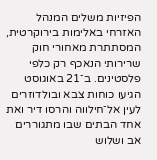הפיזיות משלים המנהל האזרחי באלימות בירוקרטית, המסתתרת מאחורי חוק שרירותי הנאכף רק כלפי פלסטינים. ב־21 באוגוסט הגיעו כוחות צבא ובולדוזרים לעין אל־חילווה והרסו דיר ואת אחד הבתים שבו מתגוררים אב ושלוש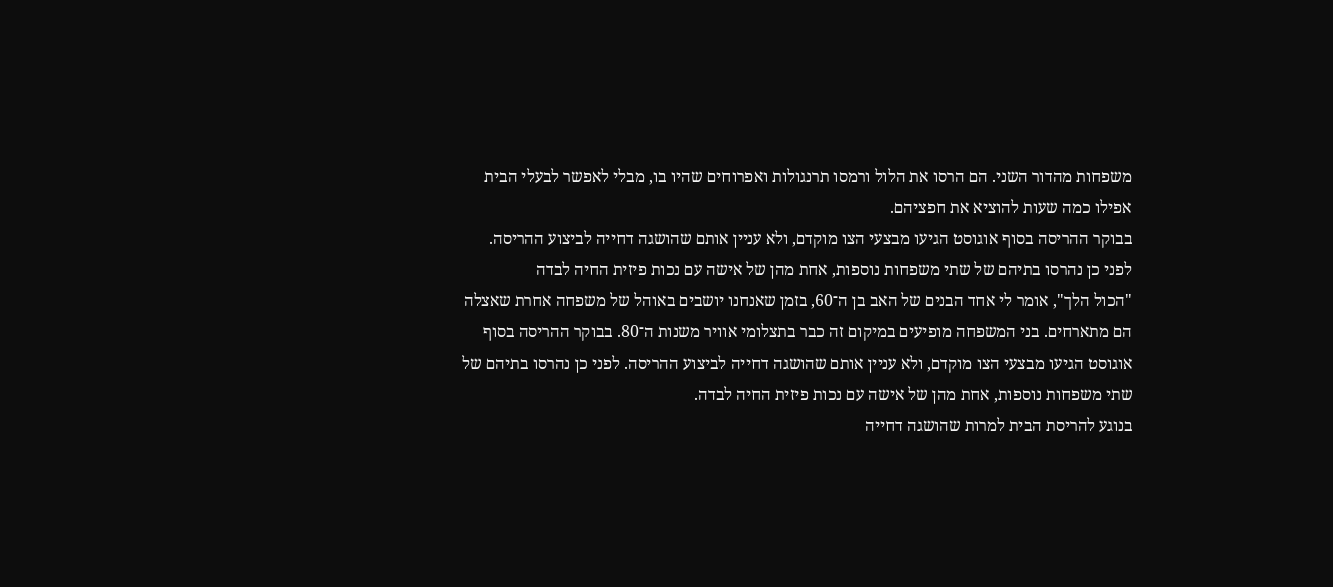משפחות מהדור השני. הם הרסו את הלול ורמסו תרנגולות ואפרוחים שהיו בו, מבלי לאפשר לבעלי הבית אפילו כמה שעות להוציא את חפציהם.
בבוקר ההריסה בסוף אוגוסט הגיעו מבצעי הצו מוקדם, ולא עניין אותם שהושגה דחייה לביצוע ההריסה. לפני כן נהרסו בתיהם של שתי משפחות נוספות, אחת מהן של אישה עם נכות פיזית החיה לבדה
"הכול הלך", אומר לי אחד הבנים של האב בן ה־60, בזמן שאנחנו יושבים באוהל של משפחה אחרת שאצלה הם מתארחים. בני המשפחה מופיעים במיקום זה כבר בתצלומי אוויר משנות ה־80. בבוקר ההריסה בסוף אוגוסט הגיעו מבצעי הצו מוקדם, ולא עניין אותם שהושגה דחייה לביצוע ההריסה. לפני כן נהרסו בתיהם של שתי משפחות נוספות, אחת מהן של אישה עם נכות פיזית החיה לבדה.
בנוגע להריסת הבית למרות שהושגה דחייה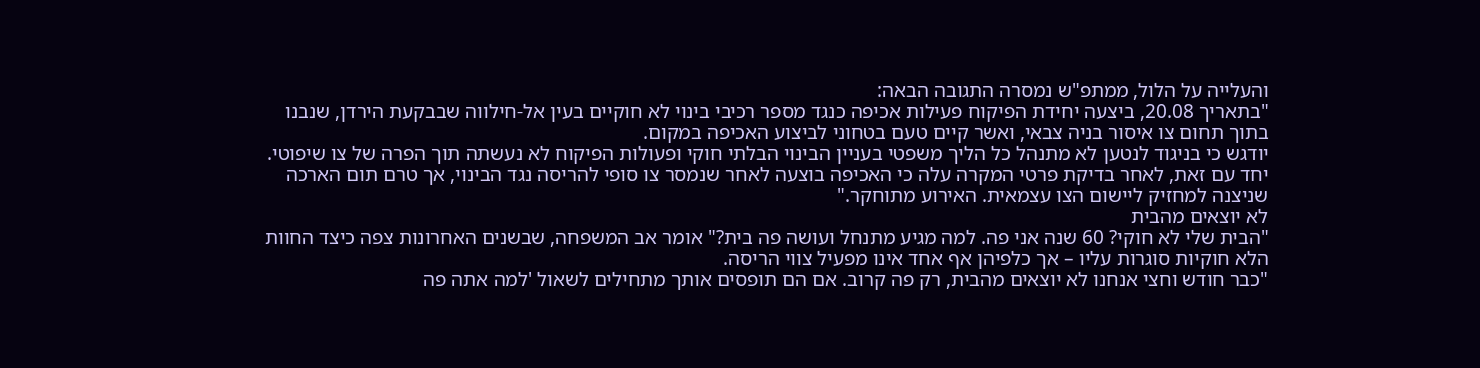והעלייה על הלול, ממתפ"ש נמסרה התגובה הבאה:
"בתאריך 20.08, ביצעה יחידת הפיקוח פעילות אכיפה כנגד מספר רכיבי בינוי לא חוקיים בעין אל-חילווה שבבקעת הירדן, שנבנו בתוך תחום צו איסור בניה צבאי, ואשר קיים טעם בטחוני לביצוע האכיפה במקום.
יודגש כי בניגוד לנטען לא מתנהל כל הליך משפטי בעניין הבינוי הבלתי חוקי ופעולות הפיקוח לא נעשתה תוך הפרה של צו שיפוטי. יחד עם זאת, לאחר בדיקת פרטי המקרה עלה כי האכיפה בוצעה לאחר שנמסר צו סופי להריסה נגד הבינוי, אך טרם תום הארכה שניצנה למחזיק ליישום הצו עצמאית. האירוע מתוחקר."
לא יוצאים מהבית
"הבית שלי לא חוקי? 60 שנה אני פה. למה מגיע מתנחל ועושה פה בית?" אומר אב המשפחה, שבשנים האחרונות צפה כיצד החוות הלא חוקיות סוגרות עליו – אך כלפיהן אף אחד אינו מפעיל צווי הריסה.
"כבר חודש וחצי אנחנו לא יוצאים מהבית, רק פה קרוב. אם הם תופסים אותך מתחילים לשאול 'למה אתה פה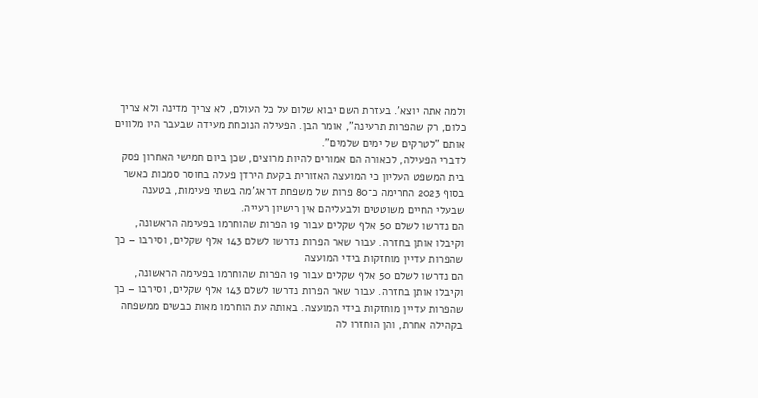ולמה אתה יוצא'. בעזרת השם יבוא שלום על כל העולם, לא צריך מדינה ולא צריך כלום, רק שהפרות תרעינה", אומר הבן. הפעילה הנוכחת מעידה שבעבר היו מלווים אותם "לטרקים של ימים שלמים".
לדברי הפעילה, לכאורה הם אמורים להיות מרוצים, שכן ביום חמישי האחרון פסק בית המשפט העליון כי המועצה האזורית בקעת הירדן פעלה בחוסר סמכות כאשר בסוף 2023 החרימה כ־80 פרות של משפחת דראג'מה בשתי פעימות, בטענה שבעלי החיים משוטטים ולבעליהם אין רישיון רעייה.
הם נדרשו לשלם 50 אלף שקלים עבור 19 הפרות שהוחרמו בפעימה הראשונה, וקיבלו אותן בחזרה. עבור שאר הפרות נדרשו לשלם 143 אלף שקלים, וסירבו – כך שהפרות עדיין מוחזקות בידי המועצה
הם נדרשו לשלם 50 אלף שקלים עבור 19 הפרות שהוחרמו בפעימה הראשונה, וקיבלו אותן בחזרה. עבור שאר הפרות נדרשו לשלם 143 אלף שקלים, וסירבו – כך שהפרות עדיין מוחזקות בידי המועצה. באותה עת הוחרמו מאות כבשים ממשפחה בקהילה אחרת, והן הוחזרו לה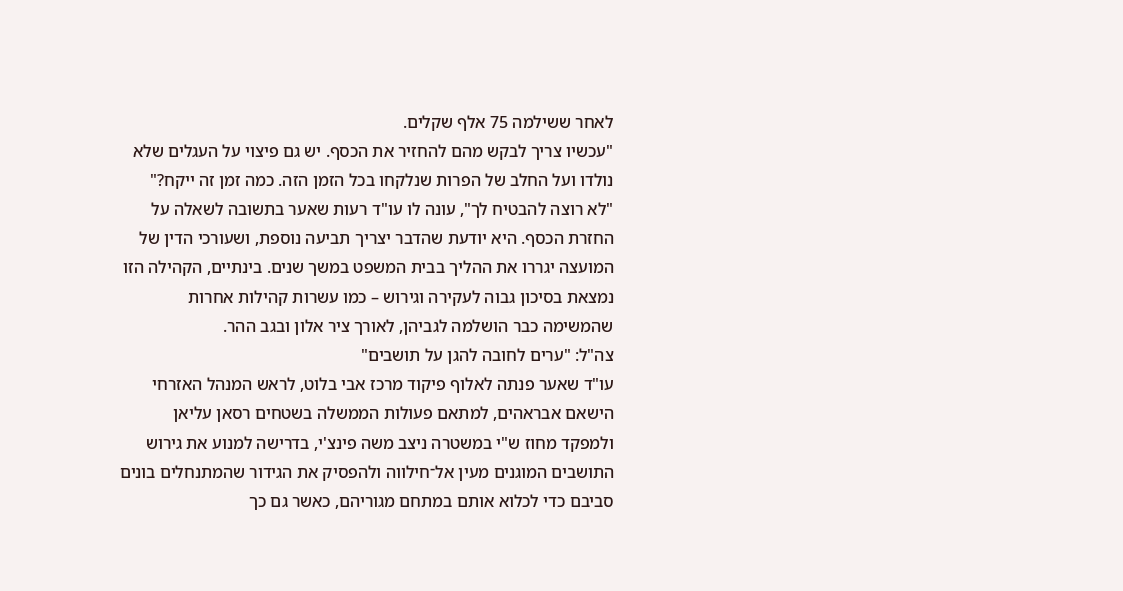לאחר ששילמה 75 אלף שקלים.
"עכשיו צריך לבקש מהם להחזיר את הכסף. יש גם פיצוי על העגלים שלא נולדו ועל החלב של הפרות שנלקחו בכל הזמן הזה. כמה זמן זה ייקח?"
"לא רוצה להבטיח לך", עונה לו עו"ד רעות שאער בתשובה לשאלה על החזרת הכסף. היא יודעת שהדבר יצריך תביעה נוספת, ושעורכי הדין של המועצה יגררו את ההליך בבית המשפט במשך שנים. בינתיים, הקהילה הזו נמצאת בסיכון גבוה לעקירה וגירוש – כמו עשרות קהילות אחרות שהמשימה כבר הושלמה לגביהן, לאורך ציר אלון ובגב ההר.
צה"ל: "ערים לחובה להגן על תושבים"
עו"ד שאער פנתה לאלוף פיקוד מרכז אבי בלוט, לראש המנהל האזרחי הישאם אבראהים, למתאם פעולות הממשלה בשטחים רסאן עליאן ולמפקד מחוז ש"י במשטרה ניצב משה פינצ'י, בדרישה למנוע את גירוש התושבים המוגנים מעין אל־חילווה ולהפסיק את הגידור שהמתנחלים בונים סביבם כדי לכלוא אותם במתחם מגוריהם, כאשר גם כך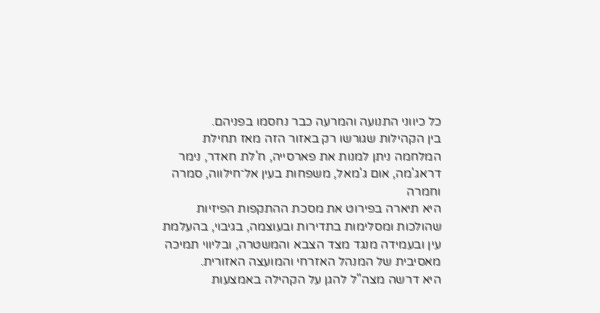כל כיווני התנועה והמרעה כבר נחסמו בפניהם.
בין הקהילות שגורשו רק באזור הזה מאז תחילת המלחמה ניתן למנות את פארסייה, ח'לת חאדר, נימר דראג'מה, אום ג'מאל, משפחות בעין אל־חילווה, סמרה וחמרה
היא תיארה בפירוט את מסכת ההתקפות הפיזיות שהולכות ומסלימות בתדירות ובעוצמה, בגיבוי, בהעלמת עין ובעמידה מנגד מצד הצבא והמשטרה, ובליווי תמיכה מאסיבית של המנהל האזרחי והמועצה האזורית.
היא דרשה מצה"ל להגן על הקהילה באמצעות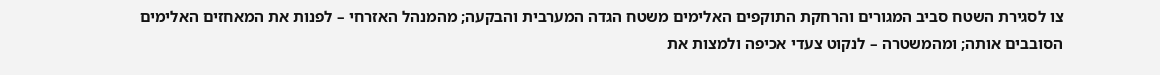צו לסגירת השטח סביב המגורים והרחקת התוקפים האלימים משטח הגדה המערבית והבקעה; מהמנהל האזרחי – לפנות את המאחזים האלימים הסובבים אותה; ומהמשטרה – לנקוט צעדי אכיפה ולמצות את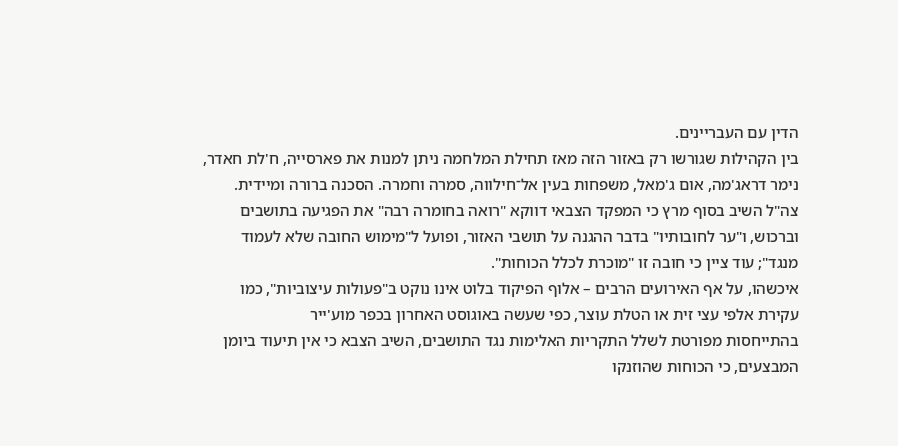הדין עם העבריינים.
בין הקהילות שגורשו רק באזור הזה מאז תחילת המלחמה ניתן למנות את פארסייה, ח'לת חאדר, נימר דראג'מה, אום ג'מאל, משפחות בעין אל־חילווה, סמרה וחמרה. הסכנה ברורה ומיידית.
צה"ל השיב בסוף מרץ כי המפקד הצבאי דווקא "רואה בחומרה רבה" את הפגיעה בתושבים וברכוש, ו"ער לחובותיו" בדבר ההגנה על תושבי האזור, ופועל ל"מימוש החובה שלא לעמוד מנגד"; עוד ציין כי חובה זו "מוכרת לכלל הכוחות".
איכשהו, על אף האירועים הרבים – אלוף הפיקוד בלוט אינו נוקט ב"פעולות עיצוביות", כמו עקירת אלפי עצי זית או הטלת עוצר, כפי שעשה באוגוסט האחרון בכפר מוע'ייר
בהתייחסות מפורטת לשלל התקריות האלימות נגד התושבים, השיב הצבא כי אין תיעוד ביומן המבצעים, כי הכוחות שהוזנקו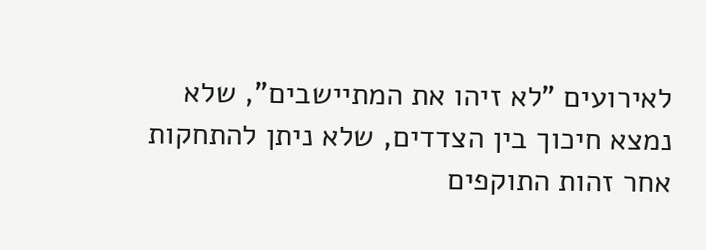לאירועים "לא זיהו את המתיישבים", שלא נמצא חיכוך בין הצדדים, שלא ניתן להתחקות אחר זהות התוקפים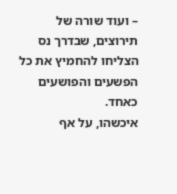– ועוד שורה של תירוצים, שבדרך נס הצליחו להחמיץ את כל הפשעים והפושעים כאחד.
איכשהו, על אף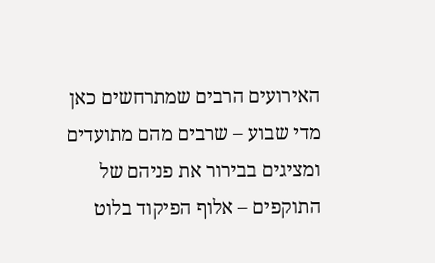האירועים הרבים שמתרחשים כאן מדי שבוע – שרבים מהם מתועדים ומציגים בבירור את פניהם של התוקפים – אלוף הפיקוד בלוט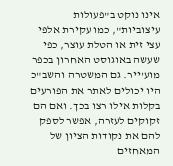אינו נוקט ב"פעולות עיצוביות", כמו עקירת אלפי עצי זית או הטלת עוצר, כפי שעשה באוגוסט האחרון בכפר מוע'ייר. גם המשטרה והשב"כ היו יכולים לאתר את הפורעים בקלות אילו רצו בכך. ואם הם זקוקים לעזרה, אפשר לספק להם את נקודות הציון של המאחזים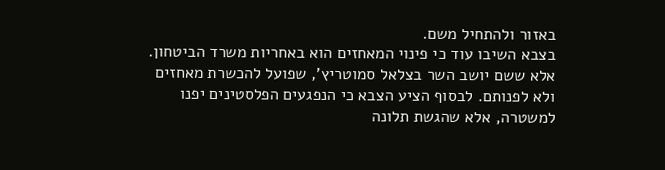באזור ולהתחיל משם.
בצבא השיבו עוד כי פינוי המאחזים הוא באחריות משרד הביטחון. אלא ששם יושב השר בצלאל סמוטריץ', שפועל להכשרת מאחזים ולא לפנותם. לבסוף הציע הצבא כי הנפגעים הפלסטינים יפנו למשטרה, אלא שהגשת תלונה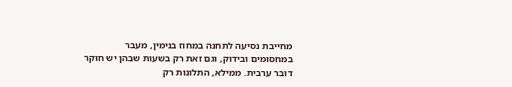מחייבת נסיעה לתחנה במחוז בנימין, מעבר במחסומים ובידוק, וגם זאת רק בשעות שבהן יש חוקר דובר ערבית. ממילא, התלונות רק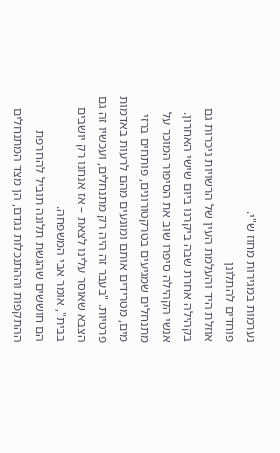נערמות במגירות מחוז ש"י.
פוחדים להתלונן
אוזלת היד והעלמת העין של הרשויות ניכרות גם בקהילה אחרת שבה ביקרנו ביום שישי האחרון. אנשי הקהילה סיפרו שוב את הסיפור המוכר על מתנחלים שמגיעים בטרקטורונים, פותחים ברזי מים, מטרידים אותם ומונעים מהם לרעות באדמות פרטיות. "בעבר זה היה רק מתנחלים, ועכשיו זה גם הצבא שאוסר עלינו לצאת – אז אנחנו רק יושבים בבית", אומר אבי המשפחה.
הם חוששים שהגשת תלונה תוביל להחרפת ההתקפות וההתנכלות נגדם, הן מצד המתנחלים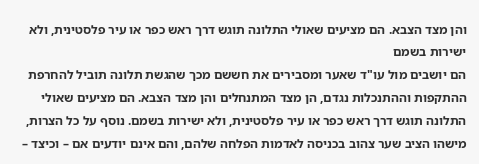והן מצד הצבא. הם מציעים שאולי התלונה תוגש דרך ראש כפר או עיר פלסטינית, ולא ישירות בשמם
הם יושבים מול עו"ד שאער ומסבירים את חששם מכך שהגשת תלונה תוביל להחרפת ההתקפות וההתנכלות נגדם, הן מצד המתנחלים והן מצד הצבא. הם מציעים שאולי התלונה תוגש דרך ראש כפר או עיר פלסטינית, ולא ישירות בשמם. נוסף על כל הצרות, מישהו הציב שער צהוב בכניסה לאדמות הפלחה שלהם, והם אינם יודעים אם – וכיצד –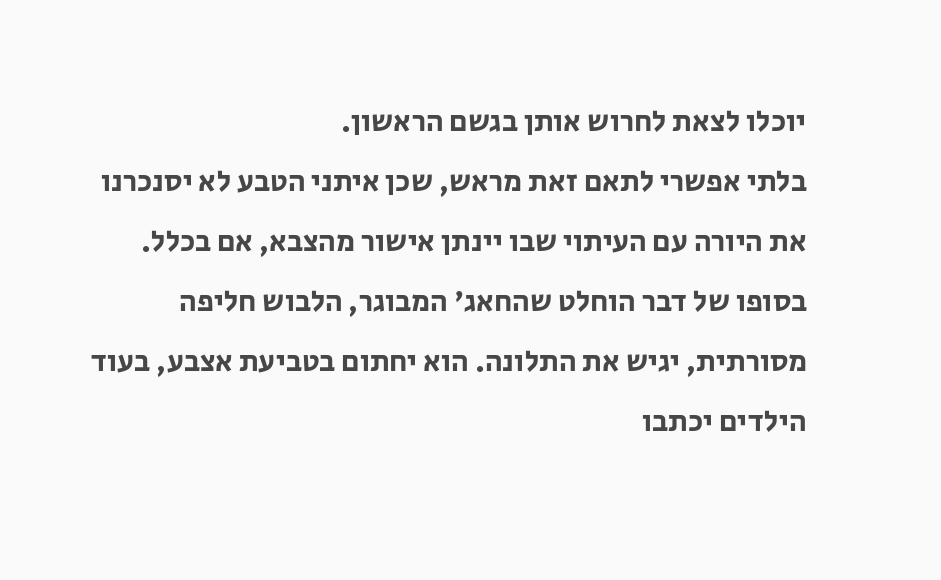יוכלו לצאת לחרוש אותן בגשם הראשון.
בלתי אפשרי לתאם זאת מראש, שכן איתני הטבע לא יסנכרנו את היורה עם העיתוי שבו יינתן אישור מהצבא, אם בכלל. בסופו של דבר הוחלט שהחאג' המבוגר, הלבוש חליפה מסורתית, יגיש את התלונה. הוא יחתום בטביעת אצבע, בעוד הילדים יכתבו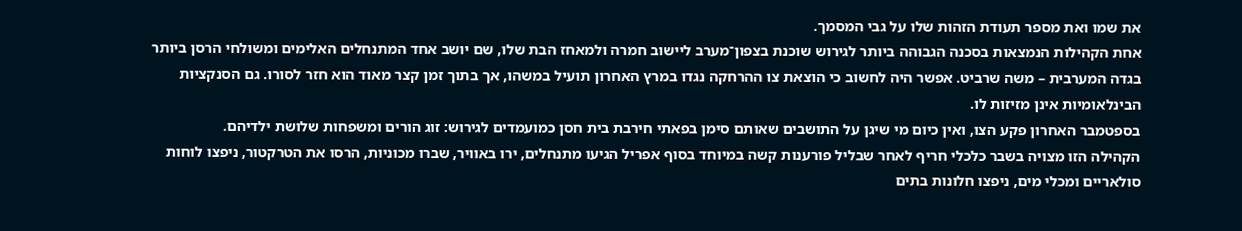את שמו ואת מספר תעודת הזהות שלו על גבי המסמך.
אחת הקהילות הנמצאות בסכנה הגבוהה ביותר לגירוש שוכנת בצפון־מערב ליישוב חמרה ולמאחז הבת שלו, שם יושב אחד המתנחלים האלימים ומשולחי הרסן ביותר בגדה המערבית – משה שרביט. אפשר היה לחשוב כי הוצאת צו ההרחקה נגדו במרץ האחרון תועיל במשהו, אך בתוך זמן קצר מאוד הוא חזר לסורו. גם הסנקציות הבינלאומיות אינן מזיזות לו.
בספטמבר האחרון פקע הצו, ואין כיום מי שיגן על התושבים שאותם סימן בפאתי חירבת בית חסן כמועמדים לגירוש: זוג הורים ומשפחות שלושת ילדיהם.
הקהילה הזו מצויה בשבר כלכלי חריף לאחר שבליל פורענות קשה במיוחד בסוף אפריל הגיעו מתנחלים, ירו באוויר, שברו מכוניות, הרסו את הטרקטור, ניפצו לוחות סולאריים ומכלי מים, ניפצו חלונות בתים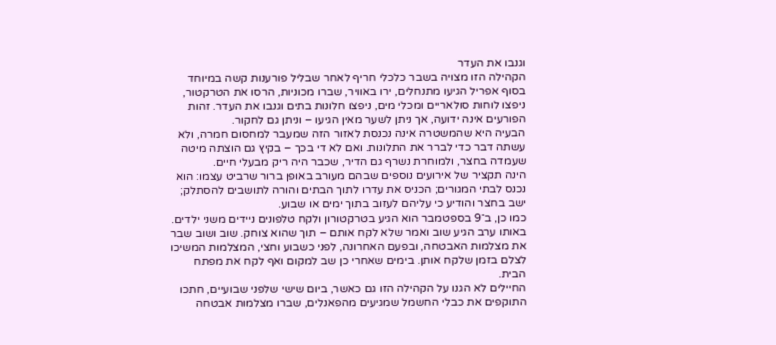וגנבו את העדר
הקהילה הזו מצויה בשבר כלכלי חריף לאחר שבליל פורענות קשה במיוחד בסוף אפריל הגיעו מתנחלים, ירו באוויר, שברו מכוניות, הרסו את הטרקטור, ניפצו לוחות סולאריים ומכלי מים, ניפצו חלונות בתים וגנבו את העדר. זהות הפורעים אינה ידועה, אך ניתן לשער מאין הגיעו – וניתן גם לחקור.
הבעיה היא שהמשטרה אינה נכנסת לאזור הזה שמעבר למחסום חמרה, ולא עשתה דבר כדי לברר את התלונות. ואם לא די בכך – בקיץ גם הוצתה מיטה שעמדה בחצר, ולמוחרת נשרף גם הדיר, שכבר היה ריק מבעלי חיים.
הינה תקציר של אירועים נוספים שבהם מעורב באופן ברור שרביט עצמו: הוא נכנס לבתי המגורים; הכניס את עדרו לתוך הבתים והורה לתושבים להסתלק; ישב בחצר והודיע כי עליהם לעזוב בתוך ימים או שבוע.
כמו כן, ב־9 בספטמבר הוא הגיע בטרקטורון ולקח טלפונים ניידים משני ילדים. באותו ערב הגיע שוב ואמר שלא לקח אותם – תוך שהוא צוחק. שוב ושוב שבר את מצלמות האבטחה, ובפעם האחרונה, לפני כשבוע וחצי, המצלמות המשיכו לצלם בזמן שלקח אותן. בימים שאחרי כן שב למקום ואף לקח את מפתח הבית.
החיילים לא הגנו על הקהילה הזו גם כאשר, ביום שישי שלפני שבועיים, חתכו התוקפים את כבלי החשמל שמגיעים מהפאנלים, שברו מצלמות אבטחה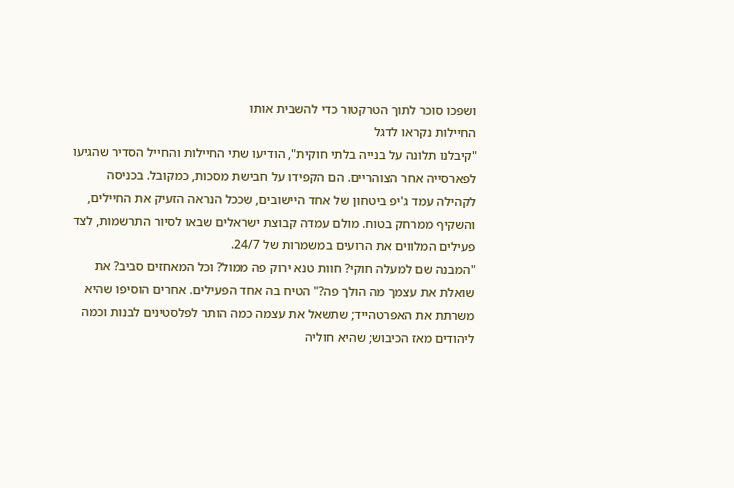ושפכו סוכר לתוך הטרקטור כדי להשבית אותו
החיילות נקראו לדגל
"קיבלנו תלונה על בנייה בלתי חוקית", הודיעו שתי החיילות והחייל הסדיר שהגיעו לפארסייה אחר הצוהריים. הם הקפידו על חבישת מסכות, כמקובל. בכניסה לקהילה עמד ג'יפ ביטחון של אחד היישובים, שככל הנראה הזעיק את החיילים, והשקיף ממרחק בטוח. מולם עמדה קבוצת ישראלים שבאו לסיור התרשמות, לצד פעילים המלווים את הרועים במשמרות של 24/7.
"המבנה שם למעלה חוקי? חוות טנא ירוק פה ממול? וכל המאחזים סביב? את שואלת את עצמך מה הולך פה?" הטיח בה אחד הפעילים. אחרים הוסיפו שהיא משרתת את האפרטהייד; שתשאל את עצמה כמה הותר לפלסטינים לבנות וכמה ליהודים מאז הכיבוש; שהיא חוליה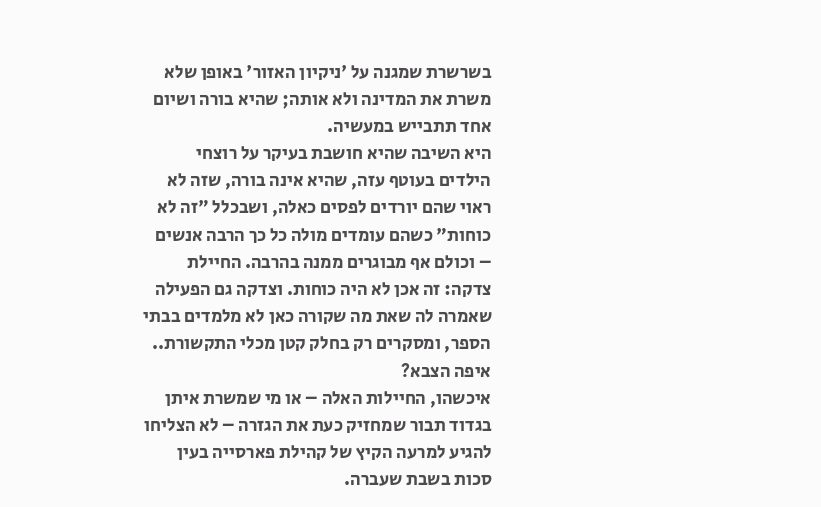בשרשרת שמגנה על 'ניקיון האזור' באופן שלא משרת את המדינה ולא אותה; שהיא בורה ושיום אחד תתבייש במעשיה.
היא השיבה שהיא חושבת בעיקר על רוצחי הילדים בעוטף עזה, שהיא אינה בורה, שזה לא ראוי שהם יורדים לפסים כאלה, ושבכלל "זה לא כוחות" כשהם עומדים מולה כל כך הרבה אנשים – וכולם אף מבוגרים ממנה בהרבה. החיילת צדקה: זה אכן לא היה כוחות. וצדקה גם הפעילה שאמרה לה שאת מה שקורה כאן לא מלמדים בבתי הספר, ומסקרים רק בחלק קטן מכלי התקשורת..
איפה הצבא?
איכשהו, החיילות האלה – או מי שמשרת איתן בגדוד תבור שמחזיק כעת את הגזרה – לא הצליחו להגיע למרעה הקיץ של קהילת פארסייה בעין סכות בשבת שעברה.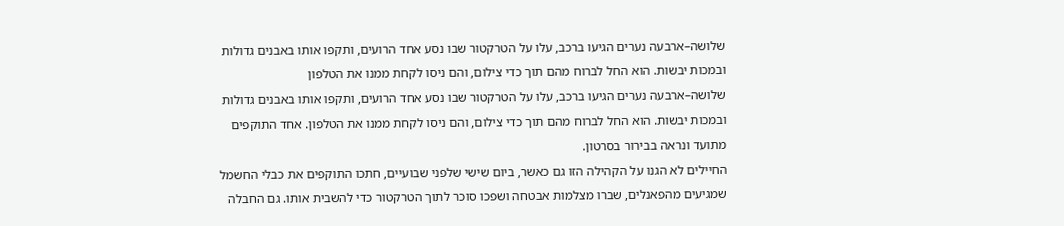שלושה–ארבעה נערים הגיעו ברכב, עלו על הטרקטור שבו נסע אחד הרועים, ותקפו אותו באבנים גדולות ובמכות יבשות. הוא החל לברוח מהם תוך כדי צילום, והם ניסו לקחת ממנו את הטלפון
שלושה–ארבעה נערים הגיעו ברכב, עלו על הטרקטור שבו נסע אחד הרועים, ותקפו אותו באבנים גדולות ובמכות יבשות. הוא החל לברוח מהם תוך כדי צילום, והם ניסו לקחת ממנו את הטלפון. אחד התוקפים מתועד ונראה בבירור בסרטון.
החיילים לא הגנו על הקהילה הזו גם כאשר, ביום שישי שלפני שבועיים, חתכו התוקפים את כבלי החשמל שמגיעים מהפאנלים, שברו מצלמות אבטחה ושפכו סוכר לתוך הטרקטור כדי להשבית אותו. גם החבלה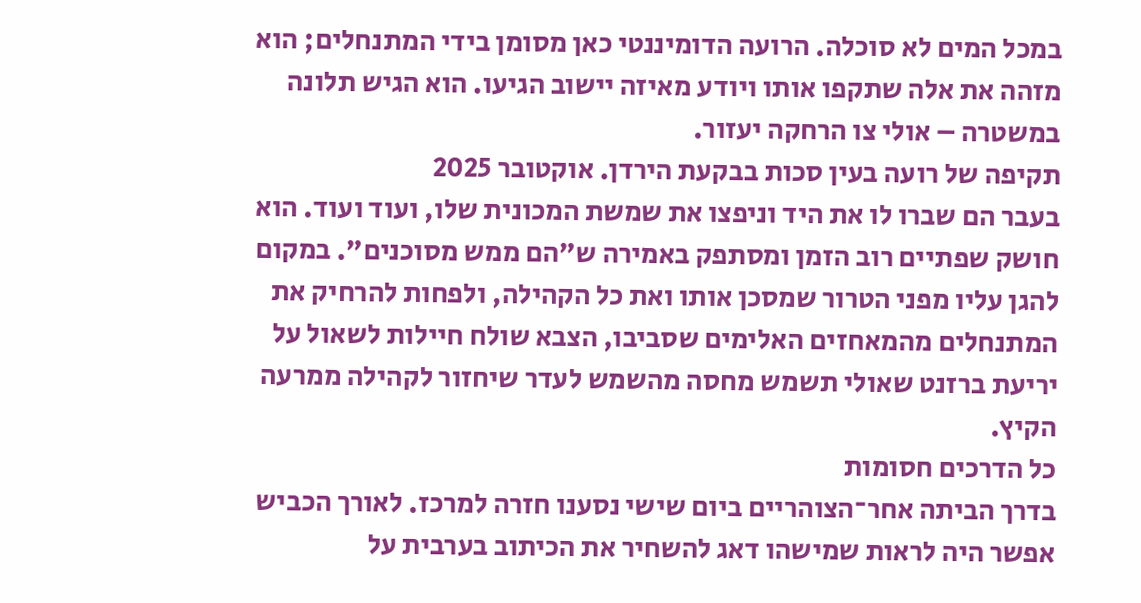במכל המים לא סוכלה. הרועה הדומיננטי כאן מסומן בידי המתנחלים; הוא מזהה את אלה שתקפו אותו ויודע מאיזה יישוב הגיעו. הוא הגיש תלונה במשטרה – אולי צו הרחקה יעזור.
תקיפה של רועה בעין סכות בבקעת הירדן. אוקטובר 2025
בעבר הם שברו לו את היד וניפצו את שמשת המכונית שלו, ועוד ועוד. הוא חושק שפתיים רוב הזמן ומסתפק באמירה ש"הם ממש מסוכנים". במקום להגן עליו מפני הטרור שמסכן אותו ואת כל הקהילה, ולפחות להרחיק את המתנחלים מהמאחזים האלימים שסביבו, הצבא שולח חיילות לשאול על יריעת ברזנט שאולי תשמש מחסה מהשמש לעדר שיחזור לקהילה ממרעה הקיץ.
כל הדרכים חסומות
בדרך הביתה אחר־הצוהריים ביום שישי נסענו חזרה למרכז. לאורך הכביש אפשר היה לראות שמישהו דאג להשחיר את הכיתוב בערבית על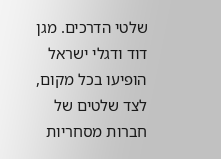שלטי הדרכים. מגן דוד ודגלי ישראל הופיעו בכל מקום, לצד שלטים של חברות מסחריות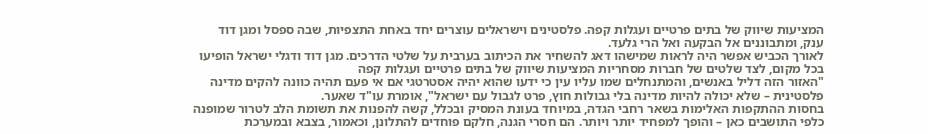המציעות שיווק של בתים פרטיים ועגלות קפה. פלסטינים וישראלים עוצרים יחד באחת התצפיות, שבה ספסל ומגן דוד ענק, ומתבוננים אל הבקעה ואל הרי גלעד.
לאורך הכביש אפשר היה לראות שמישהו דאג להשחיר את הכיתוב בערבית על שלטי הדרכים. מגן דוד ודגלי ישראל הופיעו בכל מקום, לצד שלטים של חברות מסחריות המציעות שיווק של בתים פרטיים ועגלות קפה
"האזור הזה דליל באנשים, והמתנחלים שמו עליו עין כי ידעו שהוא יהיה אסטרטגי אם אי פעם תהיה כוונה להקים מדינה פלסטינית – שלא יכולה להיות מדינה בלי גבולות חוץ, פרט לגבול עם ישראל", אומרת עו"ד שאער.
בחסות ההתקפות האלימות בשאר רחבי הגדה, במיוחד בעונת המסיק ובכלל, קשה להפנות את תשומת הלב לטרור שמופנה כלפי התושבים כאן – והופך למפחיד יותר ויותר. הם חסרי הגנה, חלקם פוחדים להתלונן, וכאמור, בצבא ובמערכת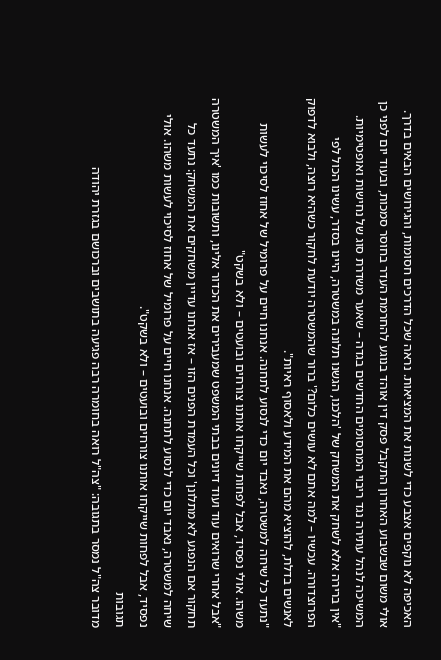האכיפה לא נוקפים אצבע כדי לשנות את המציאות. נראה שכל הדרכים חסומות, והגירושים הבאים בדרך.
אולי משום שבשבוע האחרון התקבל פסק דין אוהד בנוגע להחרמת העדר בחוסר סמכות, ובעוד יום לפני כן המשיכה לנהל עתירה נגד ריבוי המחסומים החדשים בגדה – שאער משדרת סוג של נחישות ואופטימיות.
"אין ברירה אלא לשחק את המשחק של 'הלכנו, הגשנו תלונה במשטרה, היינו בסדר, עשינו הכול לפי הפרוצדורה. עכשיו – למה אתם לא עושים כלום?' ברור שהמשטרה יודעת לחקור כשהיא רוצה, ולבוא לדפוק לאנשים בדלת, להוציא מהם את המידע ולאסוף ראיות".
"נתעד כל שיחה למשטרה, נאבד יום כדי לנסוע לתחנה. אנחנו חיים על פרומיל של אחוז לסיכוי לעשות משהו. אולי נפסיד, אבל לפחות שייקחו אותנו צורחים ובועטים – ולא בשקט"
"אבל אחרי שרואים עוד ועוד דיונים בבתי המשפט שמעבירים את הכדור אלינו, ותשובות כמו 'איך המשטרה תחקור אם הנפגע לא מתלונן' וכל העמדת הפנים הזו – אז אנחנו עדיין משחקים את המשחק: נתעד כל שיחה למשטרה, נאבד יום כדי לנסוע לתחנה. אנחנו חיים על פרומיל של אחוז לסיכוי לעשות משהו. אולי נפסיד, אבל לפחות שייקחו אותנו צורחים ובועטים – ולא בשקט".
תגובות
מדובר צה"ל נמסר בתגובה: "צה"ל רואה בחומרה רבה פגיעה בתושבים וברכושם בגזרת יהודה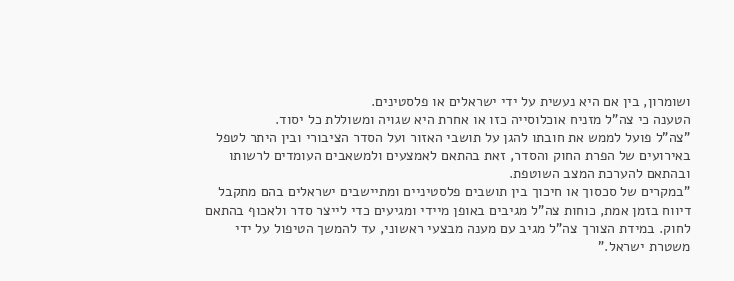ושומרון, בין אם היא נעשית על ידי ישראלים או פלסטינים.
הטענה כי צה"ל מזניח אוכלוסייה כזו או אחרת היא שגויה ומשוללת כל יסוד.
"צה"ל פועל לממש את חובתו להגן על תושבי האזור ועל הסדר הציבורי ובין היתר לטפל באירועים של הפרת החוק והסדר, זאת בהתאם לאמצעים ולמשאבים העומדים לרשותו ובהתאם להערכת המצב השוטפת.
"במקרים של סכסוך או חיכוך בין תושבים פלסטיניים ומתיישבים ישראלים בהם מתקבל דיווח בזמן אמת, כוחות צה"ל מגיבים באופן מיידי ומגיעים כדי לייצר סדר ולאכוף בהתאם לחוק. במידת הצורך צה"ל מגיב עם מענה מבצעי ראשוני, עד להמשך הטיפול על ידי משטרת ישראל."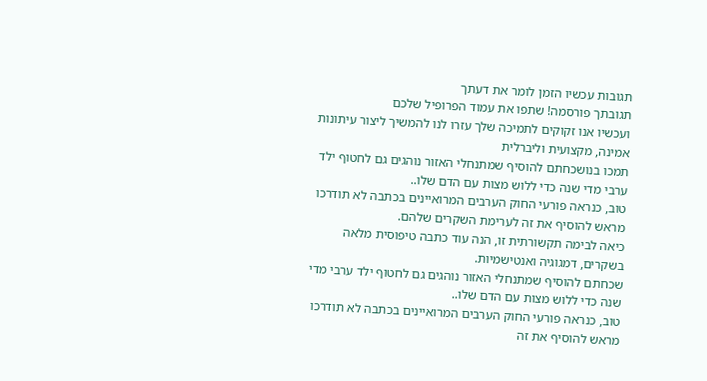תגובות עכשיו הזמן לומר את דעתך
תגובתך פורסמה! שתפו את עמוד הפרופיל שלכם
ועכשיו אנו זקוקים לתמיכה שלך עזרו לנו להמשיך ליצור עיתונות אמינה, מקצועית וליברלית
תמכו בנושכחתם להוסיף שמתנחלי האזור נוהגים גם לחטוף ילד ערבי מדי שנה כדי ללוש מצות עם הדם שלו..
טוב, כנראה פורעי החוק הערבים המרואיינים בכתבה לא תודרכו מראש להוסיף את זה לערימת השקרים שלהם.
כיאה לבימה תקשורתית זו, הנה עוד כתבה טיפוסית מלאה בשקרים, דמגוגיה ואנטישמיות.
שכחתם להוסיף שמתנחלי האזור נוהגים גם לחטוף ילד ערבי מדי שנה כדי ללוש מצות עם הדם שלו..
טוב, כנראה פורעי החוק הערבים המרואיינים בכתבה לא תודרכו מראש להוסיף את זה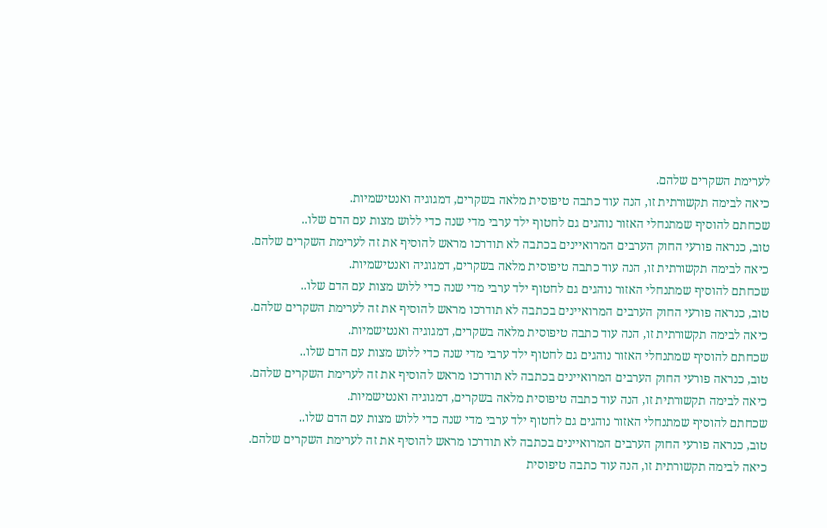לערימת השקרים שלהם.
כיאה לבימה תקשורתית זו, הנה עוד כתבה טיפוסית מלאה בשקרים, דמגוגיה ואנטישמיות.
שכחתם להוסיף שמתנחלי האזור נוהגים גם לחטוף ילד ערבי מדי שנה כדי ללוש מצות עם הדם שלו..
טוב, כנראה פורעי החוק הערבים המרואיינים בכתבה לא תודרכו מראש להוסיף את זה לערימת השקרים שלהם.
כיאה לבימה תקשורתית זו, הנה עוד כתבה טיפוסית מלאה בשקרים, דמגוגיה ואנטישמיות.
שכחתם להוסיף שמתנחלי האזור נוהגים גם לחטוף ילד ערבי מדי שנה כדי ללוש מצות עם הדם שלו..
טוב, כנראה פורעי החוק הערבים המרואיינים בכתבה לא תודרכו מראש להוסיף את זה לערימת השקרים שלהם.
כיאה לבימה תקשורתית זו, הנה עוד כתבה טיפוסית מלאה בשקרים, דמגוגיה ואנטישמיות.
שכחתם להוסיף שמתנחלי האזור נוהגים גם לחטוף ילד ערבי מדי שנה כדי ללוש מצות עם הדם שלו..
טוב, כנראה פורעי החוק הערבים המרואיינים בכתבה לא תודרכו מראש להוסיף את זה לערימת השקרים שלהם.
כיאה לבימה תקשורתית זו, הנה עוד כתבה טיפוסית מלאה בשקרים, דמגוגיה ואנטישמיות.
שכחתם להוסיף שמתנחלי האזור נוהגים גם לחטוף ילד ערבי מדי שנה כדי ללוש מצות עם הדם שלו..
טוב, כנראה פורעי החוק הערבים המרואיינים בכתבה לא תודרכו מראש להוסיף את זה לערימת השקרים שלהם.
כיאה לבימה תקשורתית זו, הנה עוד כתבה טיפוסית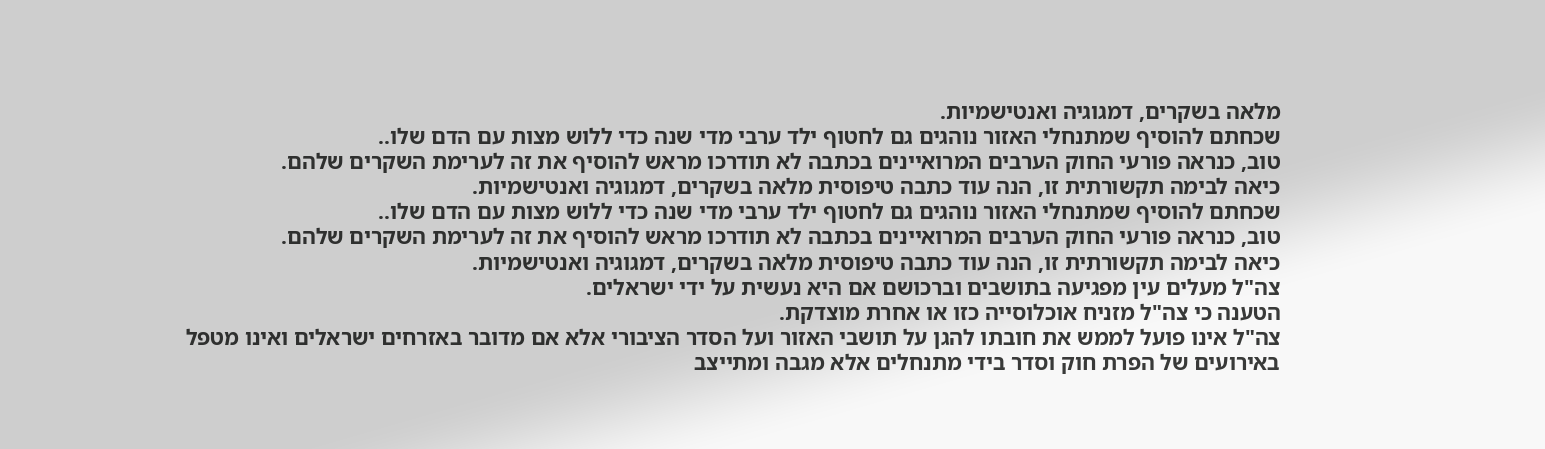מלאה בשקרים, דמגוגיה ואנטישמיות.
שכחתם להוסיף שמתנחלי האזור נוהגים גם לחטוף ילד ערבי מדי שנה כדי ללוש מצות עם הדם שלו..
טוב, כנראה פורעי החוק הערבים המרואיינים בכתבה לא תודרכו מראש להוסיף את זה לערימת השקרים שלהם.
כיאה לבימה תקשורתית זו, הנה עוד כתבה טיפוסית מלאה בשקרים, דמגוגיה ואנטישמיות.
שכחתם להוסיף שמתנחלי האזור נוהגים גם לחטוף ילד ערבי מדי שנה כדי ללוש מצות עם הדם שלו..
טוב, כנראה פורעי החוק הערבים המרואיינים בכתבה לא תודרכו מראש להוסיף את זה לערימת השקרים שלהם.
כיאה לבימה תקשורתית זו, הנה עוד כתבה טיפוסית מלאה בשקרים, דמגוגיה ואנטישמיות.
צה"ל מעלים עין מפגיעה בתושבים וברכושם אם היא נעשית על ידי ישראלים.
הטענה כי צה"ל מזניח אוכלוסייה כזו או אחרת מוצדקת.
צה"ל אינו פועל לממש את חובתו להגן על תושבי האזור ועל הסדר הציבורי אלא אם מדובר באזרחים ישראלים ואינו מטפל באירועים של הפרת חוק וסדר בידי מתנחלים אלא מגבה ומתייצב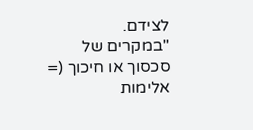לצידם.
"במקרים של סכסוך או חיכוך (= אלימות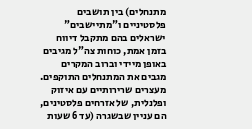מתנחלים) בין תושבים פלסטיניים ו"מתיישבים" ישראלים בהם מתקבל דיווח בזמן אמת, כוחות צה"ל מגיבים באופן מיידי וברוב המקרים מגבים את המתנחלים התוקפים. מעצרים שרירותיים עם איזוק ופלנלית, של אזרחים פלסטינים, הם עניין שבשגרה (עד 6 שעות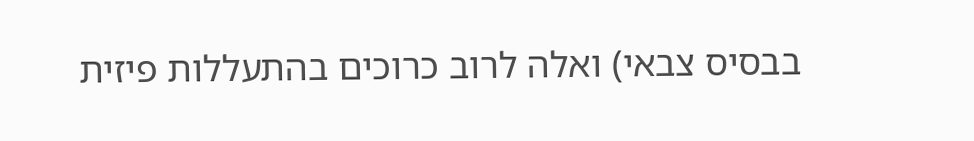בבסיס צבאי) ואלה לרוב כרוכים בהתעללות פיזית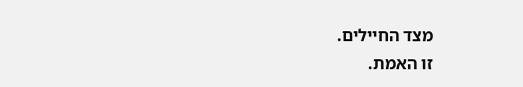מצד החיילים.
זו האמת.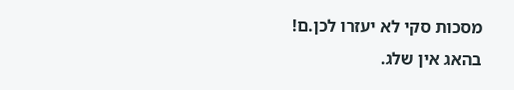מסכות סקי לא יעזרו לכן.ם!
בהאג אין שלג.